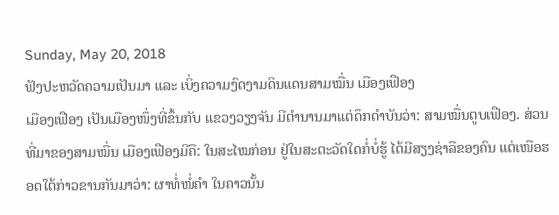Sunday, May 20, 2018
ຟັງປະຫວັດຄວາມເປັນມາ ແລະ ເບິ່ງຄວາມງົດງາມດິນແດນສາມໝື່ນ ເມືອງເຟືອງ
ເມືອງເຟືອງ ເປັນເມືອງໜຶ່ງທີ່ຂຶ້ນກັບ ແຂວງວຽງຈັນ ມີຕຳນານມາແຕ່ດຶກດຳບັນວ່າ: ສາມໝື່ນຕູບເຟືອງ. ສ່ວນທີ່ມາຂອງສາມໝື່ນ ເມືອງເຟືອງມີຄື: ໃນສະໄໝກ່ອນ ຢູ່ໃນສະຕະວັດໃດກໍ່ບໍ່ຮູ້ ໄດ້ມີສຽງຊ່າລືຂອງຄົນ ແຕ່ເໜືອຮອດໃຕ້ກ່າວຂານກັນມາວ່າ: ຜາທໍ່ໜໍ່ຄຳ ໃນຄາວນັ້ນ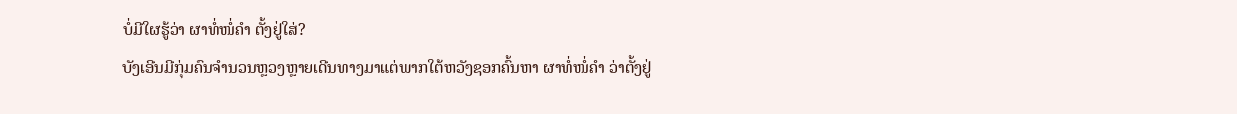ບໍ່ມີໃຜຮູ້ວ່າ ຜາທໍ່ໜໍ່ຄຳ ຕັ້ງຢູ່ໃສ່?
ບັງເອີນມີກຸ່ມຄົນຈຳນວນຫຼວງຫຼາຍເດີນທາງມາແຕ່ພາກໃຕ້ຫວັງຊອກຄົ້ນຫາ ຜາທໍ່ໜໍ່ຄຳ ວ່າຕັ້ງຢູ່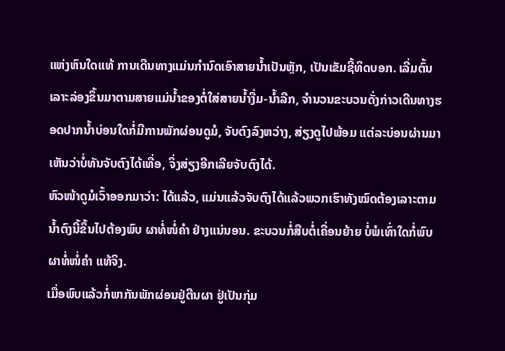ແຫ່ງຫົນໃດແທ້ ການເດີນທາງແມ່ນກຳນົດເອົາສາຍນ້ຳເປັນຫຼັກ, ເປັນເຂັມຊີ້ທິດບອກ. ເລີ່ມຕົ້ນເລາະລ່ອງຂຶ້ນມາຕາມສາຍແມ່ນ້ຳຂອງຕໍ່ໃສ່ສາຍນ້ຳງື່ມ-ນ້ຳລີກ, ຈຳນວນຂະບວນດັ່ງກ່າວເດີນທາງຮອດປາກນ້ຳບ່ອນໃດກໍ່ມີການພັກຜ່ອນດູມໍ, ຈັບຕົງລົງຫວ່າງ, ສ່ຽງດູໄປພ້ອມ ແຕ່ລະບ່ອນຜ່ານມາເຫັນວ່າບໍ່ທັນຈັບຕົງໄດ້ເທື່ອ, ຈິ່ງສ່ຽງອີກເລີຍຈັບຕົງໄດ້.
ຫົວໜ້າດູມໍເວົ້າອອກມາວ່າ: ໄດ້ແລ້ວ, ແມ່ນແລ້ວຈັບຕົງໄດ້ແລ້ວພວກເຮົາທັງໝົດຕ້ອງເລາະຕາມນ້ຳຕົງນີ້ຂຶ້ນໄປຕ້ອງພົບ ຜາທໍ່ໜໍ່ຄຳ ຢ່າງແນ່ນອນ. ຂະບວນກໍ່ສືບຕໍ່ເຄື່ອນຍ້າຍ ບໍ່ພໍເທົ່າໃດກໍ່ພົບ ຜາທໍ່ໜໍ່ຄຳ ແທ້ຈິງ.
ເມື່ອພົບແລ້ວກໍ່ພາກັນພັກຜ່ອນຢູ່ຕີນຜາ ຢູ່ເປັນກຸ່ມ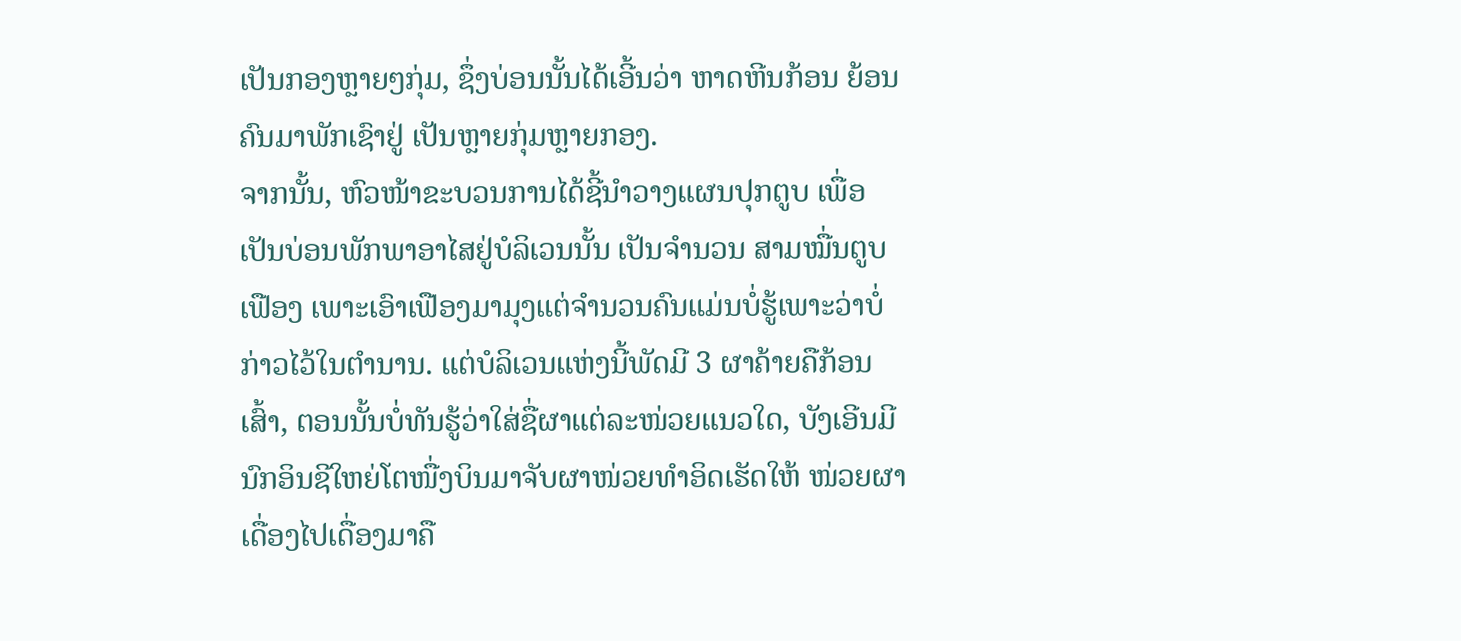ເປັນກອງຫຼາຍໆກຸ່ມ, ຊຶ່ງບ່ອນນັ້ນໄດ້ເອີ້ນວ່າ ຫາດຫີນກ້ອນ ຍ້ອນຄົນມາພັກເຊົາຢູ່ ເປັນຫຼາຍກຸ່ມຫຼາຍກອງ.
ຈາກນັ້ນ, ຫົວໜ້າຂະບວນການໄດ້ຊີ້ນຳວາງແຜນປຸກຕູບ ເພື່ອເປັນບ່ອນພັກພາອາໄສຢູ່ບໍລິເວນນັ້ນ ເປັນຈຳນວນ ສາມໝື່ນຕູບເຟືອງ ເພາະເອົາເຟືອງມາມຸງແຕ່ຈຳນວນຄົນແມ່ນບໍ່ຮູ້ເພາະວ່າບໍ່ກ່າວໄວ້ໃນຕຳນານ. ແຕ່ບໍລິເວນແຫ່ງນີ້ພັດມີ 3 ຜາຄ້າຍຄືກ້ອນເສົ້າ, ຕອນນັ້ນບໍ່ທັນຮູ້ວ່າໃສ່ຊື່ຜາແຕ່ລະໜ່ວຍແນວໃດ, ບັງເອີນມີນົກອິນຊີໃຫຍ່ໂຕໜື່ງບິນມາຈັບຜາໜ່ວຍທຳອິດເຮັດໃຫ້ ໜ່ວຍຜາເດື່ອງໄປເດື່ອງມາຄື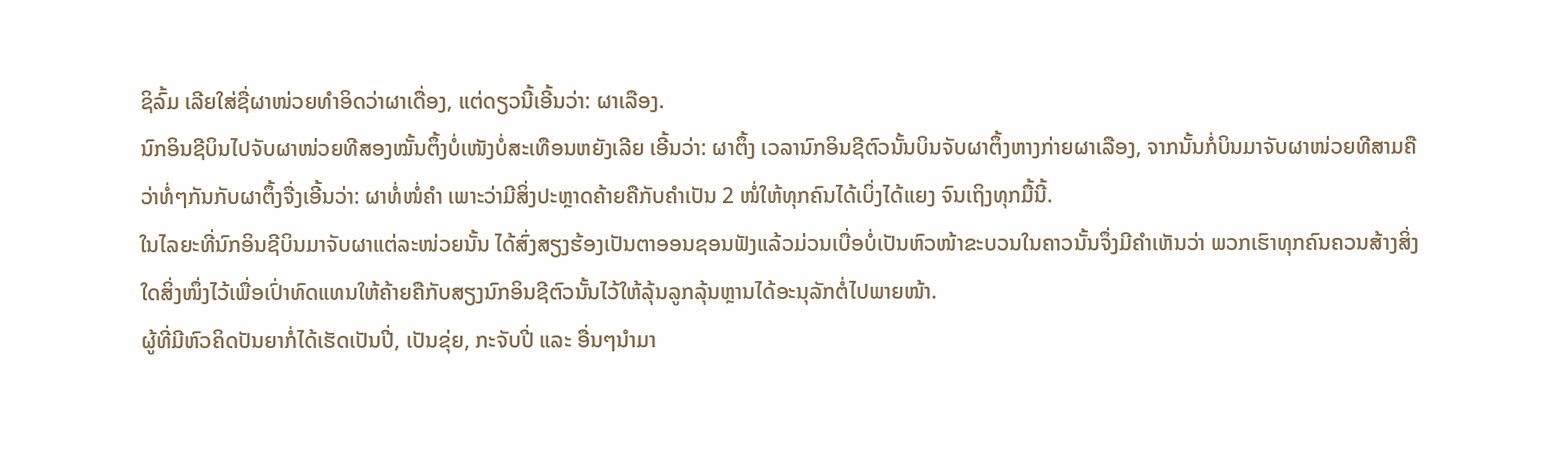ຊິລົ້ມ ເລີຍໃສ່ຊື່ຜາໜ່ວຍທຳອິດວ່າຜາເດື່ອງ, ແຕ່ດຽວນີ້ເອີ້ນວ່າ: ຜາເລືອງ.
ນົກອິນຊີບິນໄປຈັບຜາໜ່ວຍທີສອງໝັ້ນຕຶ້ງບໍ່ເໜັງບໍ່ສະເທືອນຫຍັງເລີຍ ເອີ້ນວ່າ: ຜາຕຶ້ງ ເວລານົກອິນຊີຕົວນັ້ນບິນຈັບຜາຕຶ້ງຫາງກ່າຍຜາເລືອງ, ຈາກນັ້ນກໍ່ບິນມາຈັບຜາໜ່ວຍທີສາມຄືວ່າທໍ່ໆກັນກັບຜາຕຶ້ງຈື່ງເອີ້ນວ່າ: ຜາທໍ່ໜໍ່ຄຳ ເພາະວ່າມີສິ່ງປະຫຼາດຄ້າຍຄືກັບຄຳເປັນ 2 ໜໍ່ໃຫ້ທຸກຄົນໄດ້ເບິ່ງໄດ້ແຍງ ຈົນເຖິງທຸກມື້ນີ້.
ໃນໄລຍະທີ່ນົກອິນຊີບິນມາຈັບຜາແຕ່ລະໜ່ວຍນັ້ນ ໄດ້ສົ່ງສຽງຮ້ອງເປັນຕາອອນຊອນຟັງແລ້ວມ່ວນເບື່ອບໍ່ເປັນຫົວໜ້າຂະບວນໃນຄາວນັ້ນຈຶ່ງມີຄຳເຫັນວ່າ ພວກເຮົາທຸກຄົນຄວນສ້າງສິ່ງໃດສິ່ງໜຶ່ງໄວ້ເພື່ອເປົ່າທົດແທນໃຫ້ຄ້າຍຄືກັບສຽງນົກອິນຊີຕົວນັ້ນໄວ້ໃຫ້ລຸ້ນລູກລຸ້ນຫຼານໄດ້ອະນຸລັກຕໍ່ໄປພາຍໜ້າ.
ຜູ້ທີ່ມີຫົວຄິດປັນຍາກໍ່ໄດ້ເຮັດເປັນປີ່, ເປັນຂຸ່ຍ, ກະຈັບປີ່ ແລະ ອື່ນໆນຳມາ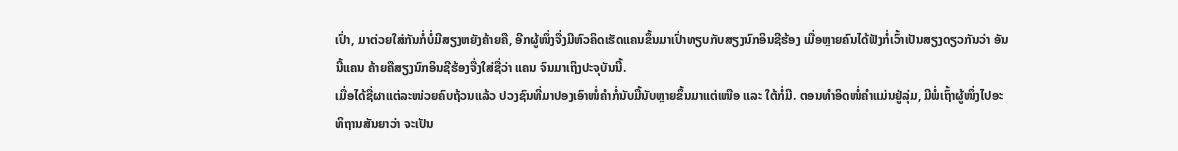ເປົ່າ, ມາຕ່ວຍໃສ່ກັນກໍ່ບໍ່ມີສຽງຫຍັງຄ້າຍຄື, ອີກຜູ້ໜຶ່ງຈື່ງມີຫົວຄິດເຮັດແຄນຂຶ້ນມາເປົ່າທຽບກັບສຽງນົກອິນຊີຮ້ອງ ເມື່ອຫຼາຍຄົນໄດ້ຟັງກໍ່ເວົ້າເປັນສຽງດຽວກັນວ່າ ອັນນີ້ແຄນ ຄ້າຍຄືສຽງນົກອິນຊີຮ້ອງຈື່ງໃສ່ຊື່ວ່າ ແຄນ ຈົນມາເຖິງປະຈຸບັນນີ້.
ເມື່ອໄດ້ຊື່ຜາແຕ່ລະໜ່ວຍຄົບຖ້ວນແລ້ວ ປວງຊົນທີ່ມາປອງເອົາໜໍ່ຄຳກໍ່ນັບມື້ນັບຫຼາຍຂຶ້ນມາແຕ່ເໜືອ ແລະ ໃຕ້ກໍ່ມີ. ຕອນທຳອິດໜໍ່ຄຳແມ່ນຢູ່ລຸ່ມ, ມີພໍ່ເຖົ້າຜູ້ໜຶ່ງໄປອະທິຖານສັນຍາວ່າ ຈະເປັນ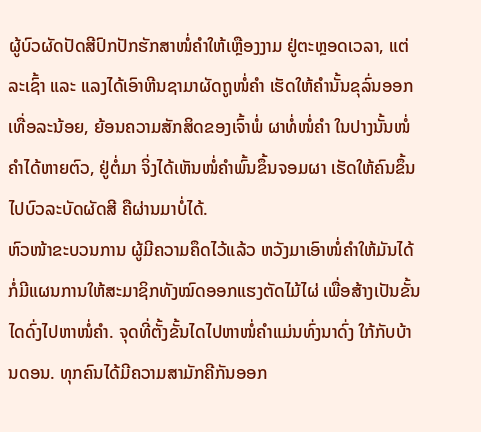ຜູ້ບົວຜັດປັດສີປົກປັກຮັກສາໜໍ່ຄຳໃຫ້ເຫຼືອງງາມ ຢູ່ຕະຫຼອດເວລາ, ແຕ່ລະເຊົ້າ ແລະ ແລງໄດ້ເອົາຫີນຊາມາຜັດຖູໜໍ່ຄຳ ເຮັດໃຫ້ຄຳນັ້ນຂຸລົ່ນອອກເທື່ອລະນ້ອຍ, ຍ້ອນຄວາມສັກສິດຂອງເຈົ້າພໍ່ ຜາທໍ່ໜໍ່ຄຳ ໃນປາງນັ້ນໜໍ່ຄຳໄດ້ຫາຍຕົວ, ຢູ່ຕໍ່ມາ ຈິ່ງໄດ້ເຫັນໜໍ່ຄຳພົ້ນຂຶ້ນຈອມຜາ ເຮັດໃຫ້ຄົນຂຶ້ນໄປບົວລະບັດຜັດສີ ຄືຜ່ານມາບໍ່ໄດ້.
ຫົວໜ້າຂະບວນການ ຜູ້ມີຄວາມຄຶດໄວ້ແລ້ວ ຫວັງມາເອົາໜໍ່ຄຳໃຫ້ມັນໄດ້ ກໍ່ມີແຜນການໃຫ້ສະມາຊິກທັງໝົດອອກແຮງຕັດໄມ້ໄຜ່ ເພື່ອສ້າງເປັນຂັ້ນໄດດົ່ງໄປຫາໜໍ່ຄຳ. ຈຸດທີ່ຕັ້ງຂັ້ນໄດໄປຫາໜໍ່ຄຳແມ່ນທົ່ງນາດົ່ງ ໃກ້ກັບບ້ານດອນ. ທຸກຄົນໄດ້ມີຄວາມສາມັກຄີກັນອອກ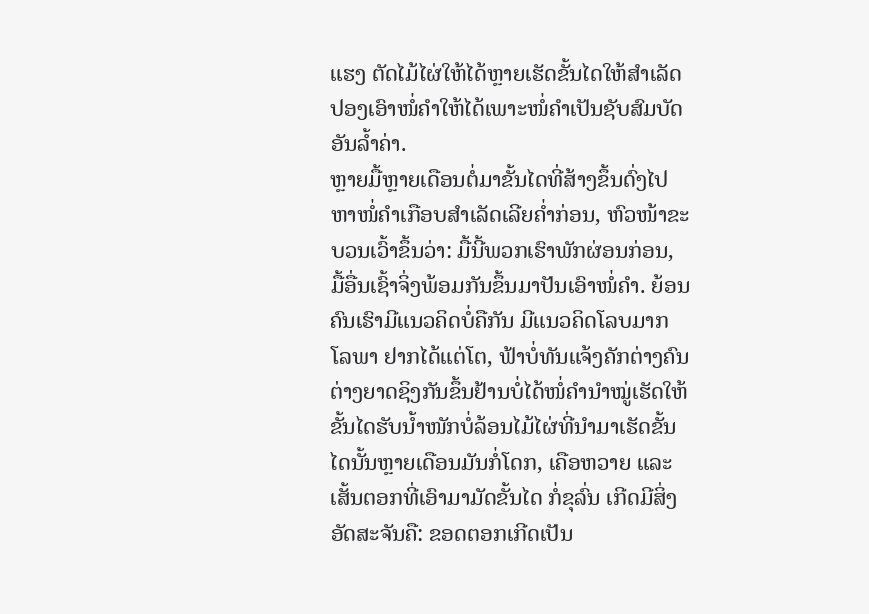ແຮງ ຕັດໄມ້ໄຜ່ໃຫ້ໄດ້ຫຼາຍເຮັດຂັ້ນໄດໃຫ້ສຳເລັດ ປອງເອົາໜໍ່ຄຳໃຫ້ໄດ້ເພາະໜໍ່ຄຳເປັນຊັບສົມບັດອັນລ້ຳຄ່າ.
ຫຼາຍມື້ຫຼາຍເດືອນຕໍ່ມາຂັ້ນໄດທີ່ສ້າງຂຶ້ນດົ່ງໄປຫາໜໍ່ຄຳເກືອບສຳເລັດເລີຍຄ່ຳກ່ອນ, ຫົວໜ້າຂະບວນເວົ້າຂຶ້ນວ່າ: ມື້ນີ້ພວກເຮົາພັກຜ່ອນກ່ອນ, ມື້ອື່ນເຊົ້າຈິ່ງພ້ອມກັນຂຶ້ນມາປັນເອົາໜໍ່ຄຳ. ຍ້ອນຄົນເຮົາມີແນວຄິດບໍ່ຄືກັນ ມີແນວຄິດໂລບມາກ ໂລພາ ຢາກໄດ້ແຕ່ໂຕ, ຟ້າບໍ່ທັນແຈ້ງຄັກຕ່າງຄົນຕ່າງຍາດຊິງກັນຂຶ້ນຢ້ານບໍ່ໄດ້ໜໍ່ຄຳນຳໝູ່ເຮັດໃຫ້ຂັ້ນໄດຮັບນ້ຳໜັກບໍ່ລ້ອນໄມ້ໄຜ່ທີ່ນຳມາເຮັດຂັ້ນໄດນັ້ນຫຼາຍເດືອນມັນກໍ່ໂດກ, ເຄືອຫວາຍ ແລະ ເສັ້ນຕອກທີ່ເອົາມາມັດຂັ້ນໄດ ກໍ່ຂຸລົ່ນ ເກີດມີສິ່ງອັດສະຈັນຄື: ຂອດຕອກເກີດເປັນ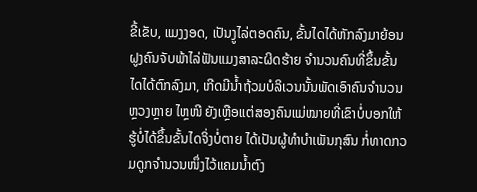ຂີ້ເຂັບ, ແມງງອດ, ເປັນງູໄລ່ຕອດຄົນ, ຂັ້ນໄດໄດ້ຫັກລົງມາຍ້ອນຝູງຄົນຈັບພ້າໄລ່ຟັນແມງສາລະຜິດຮ້າຍ ຈຳນວນຄົນທີ່ຂຶ້ນຂັ້ນໄດໄດ້ຕົກລົງມາ, ເກີດມີນ້ຳຖ້ວມບໍລິເວນນັ້ນພັດເອົາຄົນຈຳນວນຫຼວງຫຼາຍ ໄຫຼໜີ ຍັງເຫຼືອແຕ່ສອງຄົນແມ່ໝາຍທີ່ເຂົາບໍ່ບອກໃຫ້ຮູ້ບໍ່ໄດ້ຂຶ້ນຂັ້ນໄດຈິ່ງບໍ່ຕາຍ ໄດ້ເປັນຜູ້ທຳບຳເພັນກຸສົນ ກໍ່ທາດກວມດູກຈຳນວນໜຶ່ງໄວ້ແຄມນ້ຳຕົງ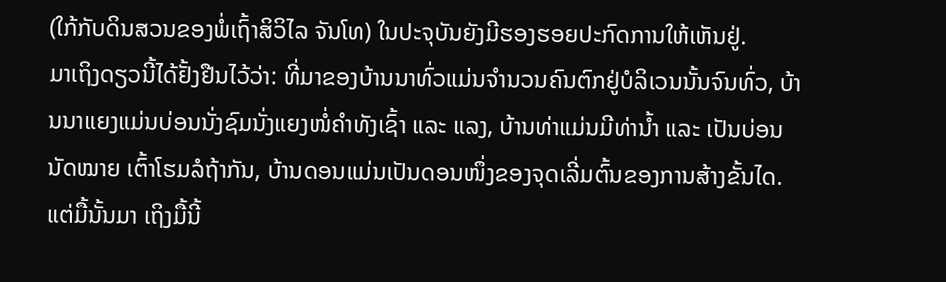(ໃກ້ກັບດິນສວນຂອງພໍ່ເຖົ້າສິວິໄລ ຈັນໂທ) ໃນປະຈຸບັນຍັງມີຮອງຮອຍປະກົດການໃຫ້ເຫັນຢູ່.
ມາເຖິງດຽວນີ້ໄດ້ຢັ້ງຢືນໄວ້ວ່າ: ທີ່ມາຂອງບ້ານນາທົ່ວແມ່ນຈຳນວນຄົນຕົກຢູ່ບໍລິເວນນັ້ນຈົນທົ່ວ, ບ້ານນາແຍງແມ່ນບ່ອນນັ່ງຊົມນັ່ງແຍງໜໍ່ຄຳທັງເຊົ້າ ແລະ ແລງ, ບ້ານທ່າແມ່ນມີທ່ານ້ຳ ແລະ ເປັນບ່ອນນັດໝາຍ ເຕົ້າໂຮມລໍຖ້າກັນ, ບ້ານດອນແມ່ນເປັນດອນໜຶ່ງຂອງຈຸດເລີ່ມຕົ້ນຂອງການສ້າງຂັ້ນໄດ.
ແຕ່ມື້ນັ້ນມາ ເຖິງມື້ນີ້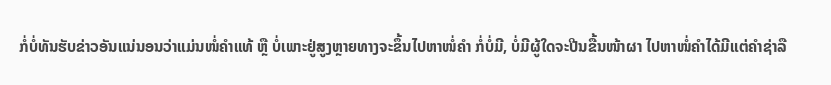ກໍ່ບໍ່ທັນຮັບຂ່າວອັນແນ່ນອນວ່າແມ່ນໜໍ່ຄຳແທ້ ຫຼື ບໍ່ເພາະຢູ່ສູງຫຼາຍທາງຈະຂຶ້ນໄປຫາໜໍ່ຄຳ ກໍ່ບໍ່ມີ, ບໍ່ມີຜູ້ໃດຈະປີນຂື້ນໜ້າຜາ ໄປຫາໜໍ່ຄຳໄດ້ມີແຕ່ຄຳຊ່າລື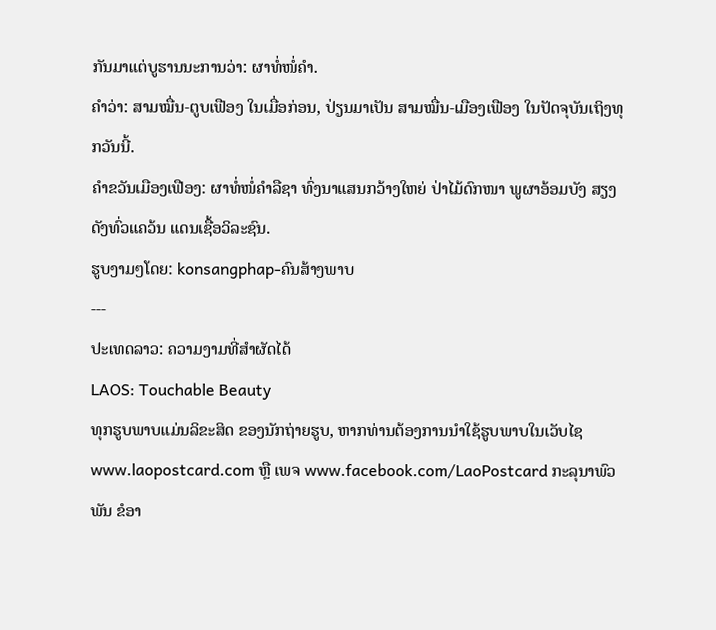ກັນມາແຕ່ບູຮານນະການວ່າ: ຜາທໍ່ໜໍ່ຄຳ.
ຄຳວ່າ: ສາມໝື່ນ-ຕູບເຟືອງ ໃນເມື່ອກ່ອນ, ປ່ຽນມາເປັນ ສາມໝື່ນ-ເມືອງເຟືອງ ໃນປັດຈຸບັນເຖິງທຸກວັນນີ້.
ຄຳຂວັນເມືອງເຟືອງ: ຜາທໍ່ໜໍ່ຄຳລືຊາ ທົ່ງນາແສນກວ້າງໃຫຍ່ ປ່າໄມ້ດົກໜາ ພູຜາອ້ອມບັງ ສຽງດັງທົ່ວແຄວ້ນ ແດນເຊື້ອວິລະຊົນ.
ຮູບງາມໆໂດຍ: konsangphap-ຄົນສ້າງພາບ
---
ປະເທດລາວ: ຄວາມງາມທີ່ສຳຜັດໄດ້
LAOS: Touchable Beauty
ທຸກຮູບພາບແມ່ນລິຂະສິດ ຂອງນັກຖ່າຍຮູບ, ຫາກທ່ານຕ້ອງການນຳໃຊ້ຮູບພາບໃນເວັບໄຊ www.laopostcard.com ຫຼື ເພຈ www.facebook.com/LaoPostcard ກະລຸນາພົວພັນ ຂໍອາ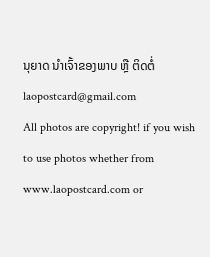ນຸຍາດ ນຳເຈົ້າຂອງພາບ ຫຼື ຕິດຕໍ່ laopostcard@gmail.com
All photos are copyright! if you wish to use photos whether from www.laopostcard.com or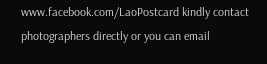www.facebook.com/LaoPostcard kindly contact photographers directly or you can email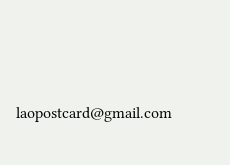laopostcard@gmail.com